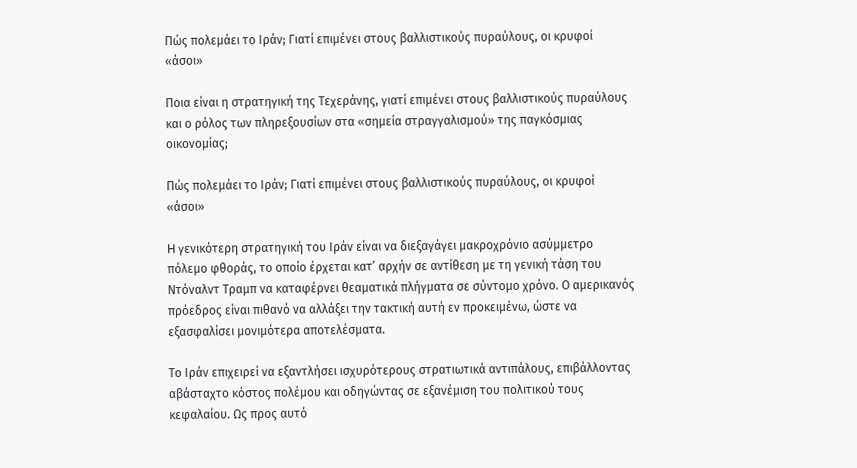Πώς πολεμάει το Ιράν; Γιατί επιμένει στους βαλλιστικούς πυραύλους, οι κρυφοί «άσοι»

Ποια είναι η στρατηγική της Τεχεράνης, γιατί επιμένει στους βαλλιστικούς πυραύλους και ο ρόλος των πληρεξουσίων στα «σημεία στραγγαλισμού» της παγκόσμιας οικονομίας;

Πώς πολεμάει το Ιράν; Γιατί επιμένει στους βαλλιστικούς πυραύλους, οι κρυφοί «άσοι»

H γενικότερη στρατηγική του Ιράν είναι να διεξαγάγει μακροχρόνιο ασύμμετρο πόλεμο φθοράς, το οποίο έρχεται κατ’ αρχήν σε αντίθεση με τη γενική τάση του Ντόναλντ Τραμπ να καταφέρνει θεαματικά πλήγματα σε σύντομο χρόνο. Ο αμερικανός πρόεδρος είναι πιθανό να αλλάξει την τακτική αυτή εν προκειμένω, ώστε να εξασφαλίσει μονιμότερα αποτελέσματα.

Το Ιράν επιχειρεί να εξαντλήσει ισχυρότερους στρατιωτικά αντιπάλους, επιβάλλοντας αβάσταχτο κόστος πολέμου και οδηγώντας σε εξανέμιση του πολιτικού τους κεφαλαίου. Ως προς αυτό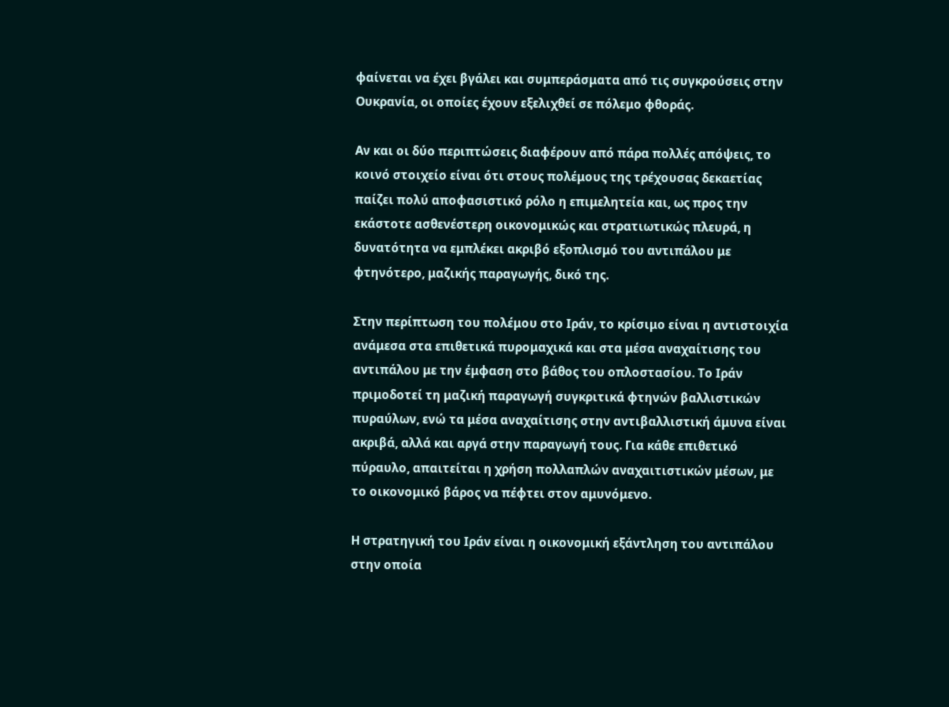φαίνεται να έχει βγάλει και συμπεράσματα από τις συγκρούσεις στην Ουκρανία, οι οποίες έχουν εξελιχθεί σε πόλεμο φθοράς.

Αν και οι δύο περιπτώσεις διαφέρουν από πάρα πολλές απόψεις, το κοινό στοιχείο είναι ότι στους πολέμους της τρέχουσας δεκαετίας παίζει πολύ αποφασιστικό ρόλο η επιμελητεία και, ως προς την εκάστοτε ασθενέστερη οικονομικώς και στρατιωτικώς πλευρά, η δυνατότητα να εμπλέκει ακριβό εξοπλισμό του αντιπάλου με φτηνότερο, μαζικής παραγωγής, δικό της.

Στην περίπτωση του πολέμου στο Ιράν, το κρίσιμο είναι η αντιστοιχία ανάμεσα στα επιθετικά πυρομαχικά και στα μέσα αναχαίτισης του αντιπάλου με την έμφαση στο βάθος του οπλοστασίου. Το Ιράν πριμοδοτεί τη μαζική παραγωγή συγκριτικά φτηνών βαλλιστικών πυραύλων, ενώ τα μέσα αναχαίτισης στην αντιβαλλιστική άμυνα είναι ακριβά, αλλά και αργά στην παραγωγή τους. Για κάθε επιθετικό πύραυλο, απαιτείται η χρήση πολλαπλών αναχαιτιστικών μέσων, με το οικονομικό βάρος να πέφτει στον αμυνόμενο.

Η στρατηγική του Ιράν είναι η οικονομική εξάντληση του αντιπάλου στην οποία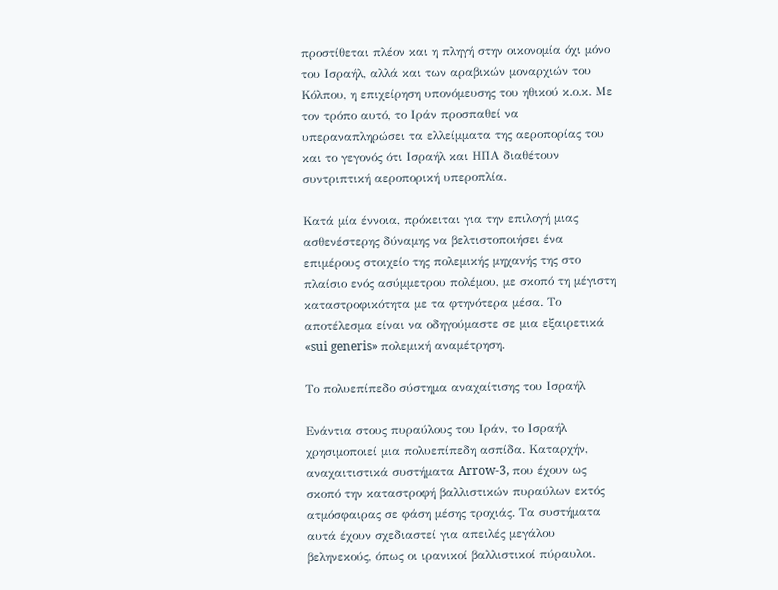προστίθεται πλέον και η πληγή στην οικονομία όχι μόνο του Ισραήλ, αλλά και των αραβικών μοναρχιών του Κόλπου, η επιχείρηση υπονόμευσης του ηθικού κ.ο.κ. Με τον τρόπο αυτό, το Ιράν προσπαθεί να υπεραναπληρώσει τα ελλείμματα της αεροπορίας του και το γεγονός ότι Ισραήλ και ΗΠΑ διαθέτουν συντριπτική αεροπορική υπεροπλία.

Κατά μία έννοια, πρόκειται για την επιλογή μιας ασθενέστερης δύναμης να βελτιστοποιήσει ένα επιμέρους στοιχείο της πολεμικής μηχανής της στο πλαίσιο ενός ασύμμετρου πολέμου, με σκοπό τη μέγιστη καταστροφικότητα με τα φτηνότερα μέσα. Το αποτέλεσμα είναι να οδηγούμαστε σε μια εξαιρετικά «sui generis» πολεμική αναμέτρηση.

Το πολυεπίπεδο σύστημα αναχαίτισης του Ισραήλ

Ενάντια στους πυραύλους του Ιράν, το Ισραήλ χρησιμοποιεί μια πολυεπίπεδη ασπίδα. Καταρχήν, αναχαιτιστικά συστήματα Arrow-3, που έχουν ως σκοπό την καταστροφή βαλλιστικών πυραύλων εκτός ατμόσφαιρας σε φάση μέσης τροχιάς. Τα συστήματα αυτά έχουν σχεδιαστεί για απειλές μεγάλου βεληνεκούς, όπως οι ιρανικοί βαλλιστικοί πύραυλοι.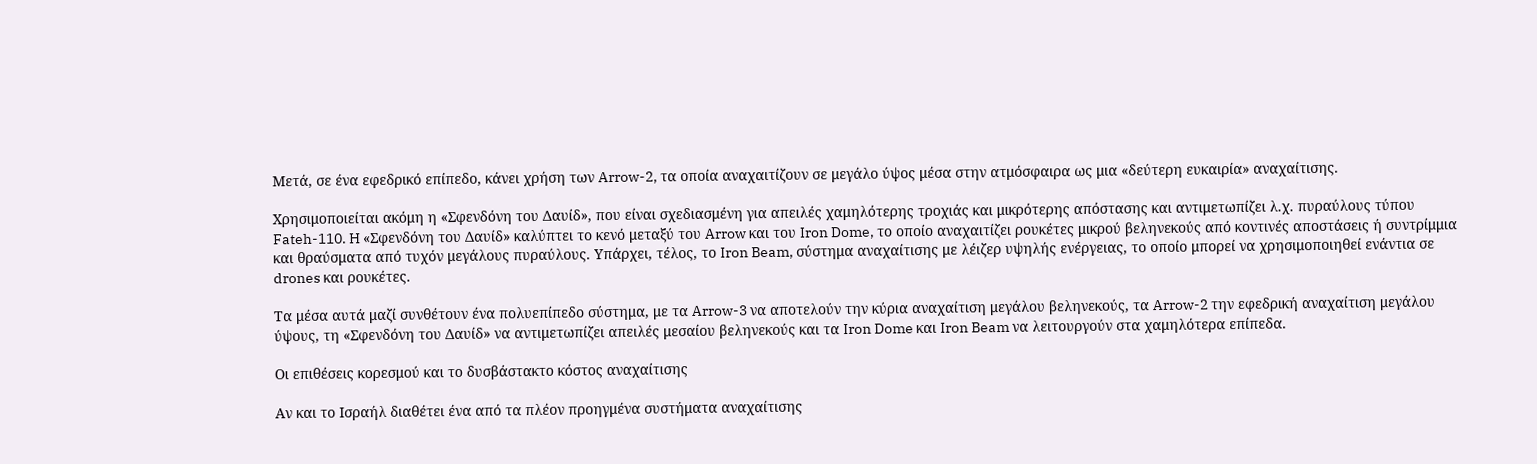Μετά, σε ένα εφεδρικό επίπεδο, κάνει χρήση των Arrow-2, τα οποία αναχαιτίζουν σε μεγάλο ύψος μέσα στην ατμόσφαιρα ως μια «δεύτερη ευκαιρία» αναχαίτισης.

Χρησιμοποιείται ακόμη η «Σφενδόνη του Δαυίδ», που είναι σχεδιασμένη για απειλές χαμηλότερης τροχιάς και μικρότερης απόστασης και αντιμετωπίζει λ.χ. πυραύλους τύπου Fateh-110. H «Σφενδόνη του Δαυίδ» καλύπτει το κενό μεταξύ του Arrow και του Iron Dome, το οποίο αναχαιτίζει ρουκέτες μικρού βεληνεκούς από κοντινές αποστάσεις ή συντρίμμια και θραύσματα από τυχόν μεγάλους πυραύλους. Υπάρχει, τέλος, το Iron Beam, σύστημα αναχαίτισης με λέιζερ υψηλής ενέργειας, το οποίο μπορεί να χρησιμοποιηθεί ενάντια σε drones και ρουκέτες.

Τα μέσα αυτά μαζί συνθέτουν ένα πολυεπίπεδο σύστημα, με τα Arrow-3 να αποτελούν την κύρια αναχαίτιση μεγάλου βεληνεκούς, τα Arrow-2 την εφεδρική αναχαίτιση μεγάλου ύψους, τη «Σφενδόνη του Δαυίδ» να αντιμετωπίζει απειλές μεσαίου βεληνεκούς και τα Iron Dome και Iron Beam να λειτουργούν στα χαμηλότερα επίπεδα.

Οι επιθέσεις κορεσμού και το δυσβάστακτο κόστος αναχαίτισης

Αν και το Ισραήλ διαθέτει ένα από τα πλέον προηγμένα συστήματα αναχαίτισης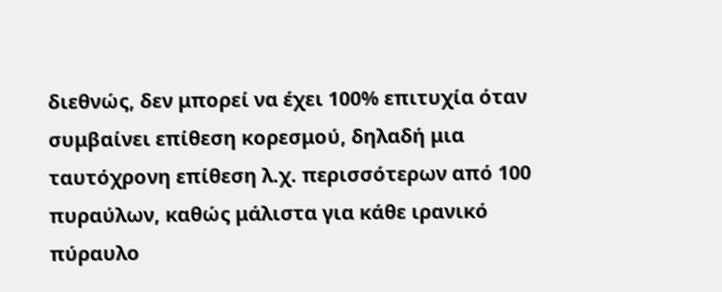διεθνώς, δεν μπορεί να έχει 100% επιτυχία όταν συμβαίνει επίθεση κορεσμού, δηλαδή μια ταυτόχρονη επίθεση λ.χ. περισσότερων από 100 πυραύλων, καθώς μάλιστα για κάθε ιρανικό πύραυλο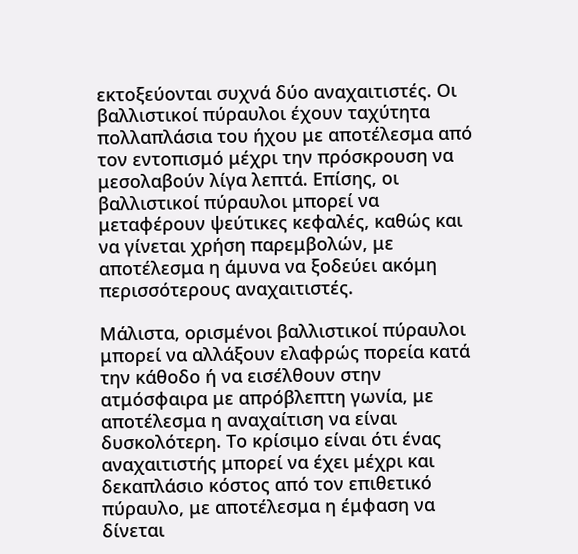εκτοξεύονται συχνά δύο αναχαιτιστές. Οι βαλλιστικοί πύραυλοι έχουν ταχύτητα πολλαπλάσια του ήχου με αποτέλεσμα από τον εντοπισμό μέχρι την πρόσκρουση να μεσολαβούν λίγα λεπτά. Επίσης, οι βαλλιστικοί πύραυλοι μπορεί να μεταφέρουν ψεύτικες κεφαλές, καθώς και να γίνεται χρήση παρεμβολών, με αποτέλεσμα η άμυνα να ξοδεύει ακόμη περισσότερους αναχαιτιστές.

Μάλιστα, ορισμένοι βαλλιστικοί πύραυλοι μπορεί να αλλάξουν ελαφρώς πορεία κατά την κάθοδο ή να εισέλθουν στην ατμόσφαιρα με απρόβλεπτη γωνία, με αποτέλεσμα η αναχαίτιση να είναι δυσκολότερη. Το κρίσιμο είναι ότι ένας αναχαιτιστής μπορεί να έχει μέχρι και δεκαπλάσιο κόστος από τον επιθετικό πύραυλο, με αποτέλεσμα η έμφαση να δίνεται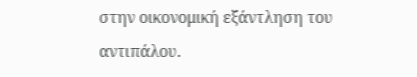στην οικονομική εξάντληση του αντιπάλου.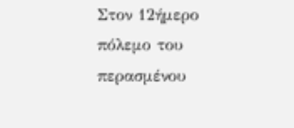Στον 12ήμερο πόλεμο του περασμένου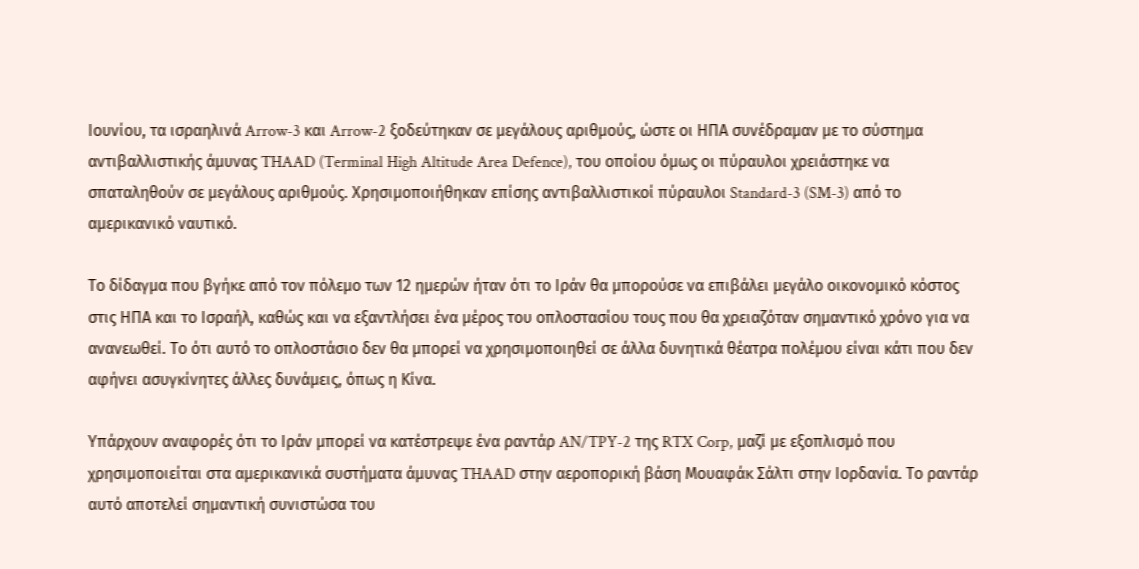Ιουνίου, τα ισραηλινά Arrow-3 και Arrow-2 ξοδεύτηκαν σε μεγάλους αριθμούς, ώστε οι ΗΠΑ συνέδραμαν με το σύστημα αντιβαλλιστικής άμυνας THAAD (Terminal High Altitude Area Defence), του οποίου όμως οι πύραυλοι χρειάστηκε να σπαταληθούν σε μεγάλους αριθμούς. Χρησιμοποιήθηκαν επίσης αντιβαλλιστικοί πύραυλοι Standard-3 (SM-3) από το αμερικανικό ναυτικό.

Το δίδαγμα που βγήκε από τον πόλεμο των 12 ημερών ήταν ότι το Ιράν θα μπορούσε να επιβάλει μεγάλο οικονομικό κόστος στις ΗΠΑ και το Ισραήλ, καθώς και να εξαντλήσει ένα μέρος του οπλοστασίου τους που θα χρειαζόταν σημαντικό χρόνο για να ανανεωθεί. Το ότι αυτό το οπλοστάσιο δεν θα μπορεί να χρησιμοποιηθεί σε άλλα δυνητικά θέατρα πολέμου είναι κάτι που δεν αφήνει ασυγκίνητες άλλες δυνάμεις, όπως η Κίνα.

Υπάρχουν αναφορές ότι το Ιράν μπορεί να κατέστρεψε ένα ραντάρ AN/TPY-2 της RTX Corp, μαζί με εξοπλισμό που χρησιμοποιείται στα αμερικανικά συστήματα άμυνας THAAD στην αεροπορική βάση Μουαφάκ Σάλτι στην Ιορδανία. Το ραντάρ αυτό αποτελεί σημαντική συνιστώσα του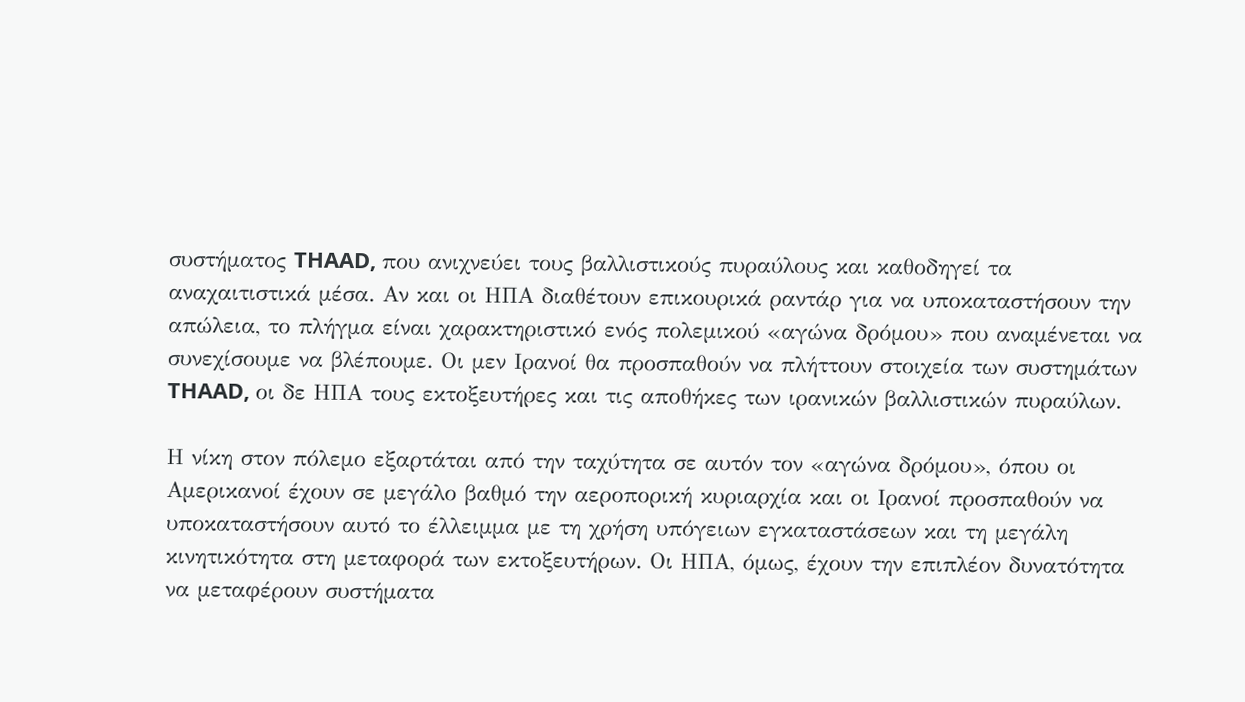συστήματος THAAD, που ανιχνεύει τους βαλλιστικούς πυραύλους και καθοδηγεί τα αναχαιτιστικά μέσα. Αν και οι ΗΠΑ διαθέτουν επικουρικά ραντάρ για να υποκαταστήσουν την απώλεια, το πλήγμα είναι χαρακτηριστικό ενός πολεμικού «αγώνα δρόμου» που αναμένεται να συνεχίσουμε να βλέπουμε. Οι μεν Ιρανοί θα προσπαθούν να πλήττουν στοιχεία των συστημάτων THAAD, οι δε ΗΠΑ τους εκτοξευτήρες και τις αποθήκες των ιρανικών βαλλιστικών πυραύλων.

Η νίκη στον πόλεμο εξαρτάται από την ταχύτητα σε αυτόν τον «αγώνα δρόμου», όπου οι Αμερικανοί έχουν σε μεγάλο βαθμό την αεροπορική κυριαρχία και οι Ιρανοί προσπαθούν να υποκαταστήσουν αυτό το έλλειμμα με τη χρήση υπόγειων εγκαταστάσεων και τη μεγάλη κινητικότητα στη μεταφορά των εκτοξευτήρων. Οι ΗΠΑ, όμως, έχουν την επιπλέον δυνατότητα να μεταφέρουν συστήματα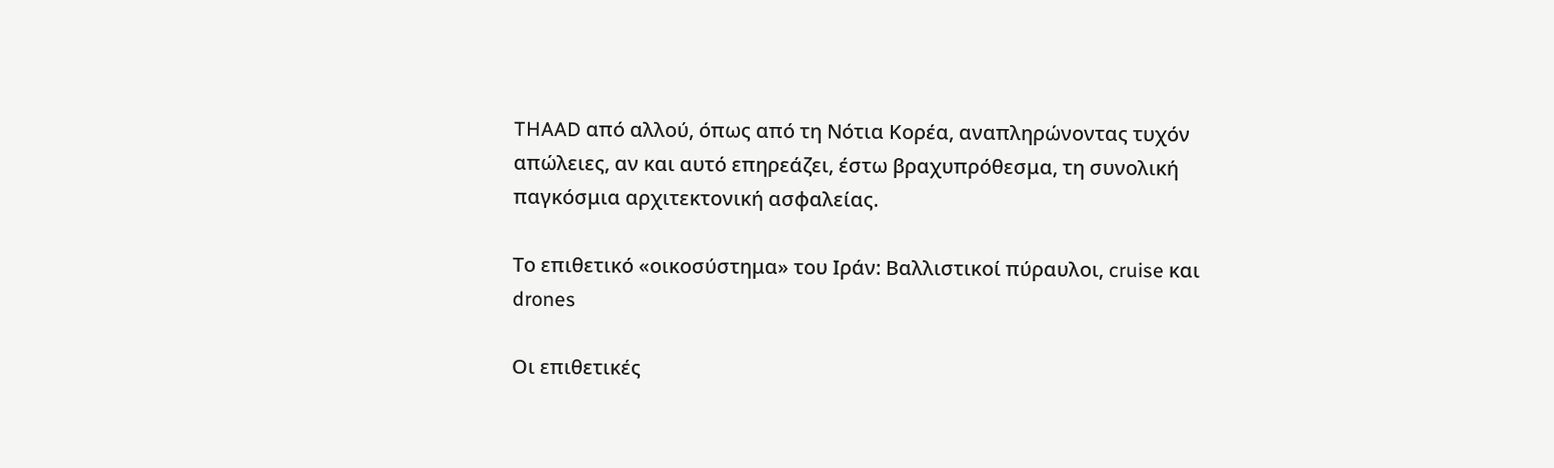THAAD από αλλού, όπως από τη Νότια Κορέα, αναπληρώνοντας τυχόν απώλειες, αν και αυτό επηρεάζει, έστω βραχυπρόθεσμα, τη συνολική παγκόσμια αρχιτεκτονική ασφαλείας.

Το επιθετικό «οικοσύστημα» του Ιράν: Βαλλιστικοί πύραυλοι, cruise και drones

Οι επιθετικές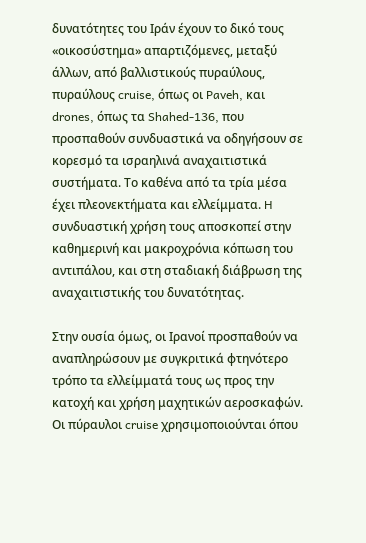δυνατότητες του Ιράν έχουν το δικό τους «οικοσύστημα» απαρτιζόμενες, μεταξύ άλλων, από βαλλιστικούς πυραύλους, πυραύλους cruise, όπως οι Paveh, και drones, όπως τα Shahed-136, που προσπαθούν συνδυαστικά να οδηγήσουν σε κορεσμό τα ισραηλινά αναχαιτιστικά συστήματα. Το καθένα από τα τρία μέσα έχει πλεονεκτήματα και ελλείμματα. H συνδυαστική χρήση τους αποσκοπεί στην καθημερινή και μακροχρόνια κόπωση του αντιπάλου, και στη σταδιακή διάβρωση της αναχαιτιστικής του δυνατότητας.

Στην ουσία όμως, οι Ιρανοί προσπαθούν να αναπληρώσουν με συγκριτικά φτηνότερο τρόπο τα ελλείμματά τους ως προς την κατοχή και χρήση μαχητικών αεροσκαφών. Οι πύραυλοι cruise χρησιμοποιούνται όπου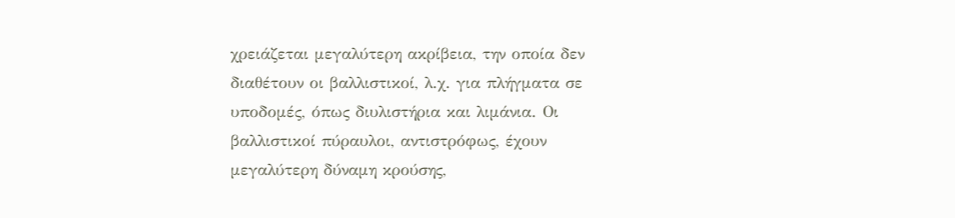χρειάζεται μεγαλύτερη ακρίβεια, την οποία δεν διαθέτουν οι βαλλιστικοί, λ.χ. για πλήγματα σε υποδομές, όπως διυλιστήρια και λιμάνια. Οι βαλλιστικοί πύραυλοι, αντιστρόφως, έχουν μεγαλύτερη δύναμη κρούσης,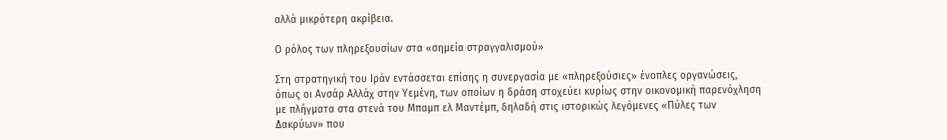αλλά μικρότερη ακρίβεια.

Ο ρόλος των πληρεξουσίων στα «σημεία στραγγαλισμού»

Στη στρατηγική του Ιράν εντάσσεται επίσης η συνεργασία με «πληρεξούσιες» ένοπλες οργανώσεις, όπως οι Ανσάρ Αλλάχ στην Υεμένη, των οποίων η δράση στοχεύει κυρίως στην οικονομική παρενόχληση με πλήγματα στα στενά του Μπαμπ ελ Μαντέμπ, δηλαδή στις ιστορικώς λεγόμενες «Πύλες των Δακρύων» που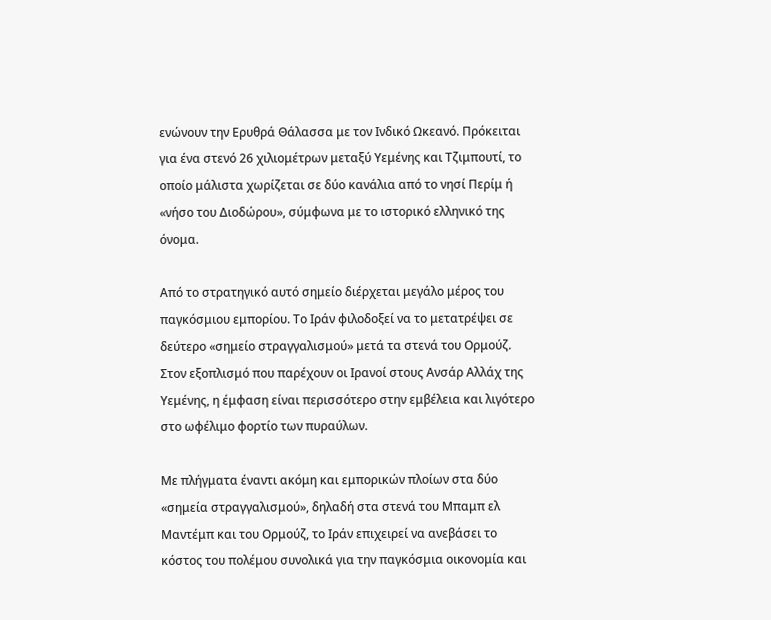ενώνουν την Ερυθρά Θάλασσα με τον Ινδικό Ωκεανό. Πρόκειται για ένα στενό 26 χιλιομέτρων μεταξύ Υεμένης και Τζιμπουτί, το οποίο μάλιστα χωρίζεται σε δύο κανάλια από το νησί Περίμ ή «νήσο του Διοδώρου», σύμφωνα με το ιστορικό ελληνικό της όνομα.

Από το στρατηγικό αυτό σημείο διέρχεται μεγάλο μέρος του παγκόσμιου εμπορίου. Το Ιράν φιλοδοξεί να το μετατρέψει σε δεύτερο «σημείο στραγγαλισμού» μετά τα στενά του Ορμούζ. Στον εξοπλισμό που παρέχουν οι Ιρανοί στους Ανσάρ Αλλάχ της Υεμένης, η έμφαση είναι περισσότερο στην εμβέλεια και λιγότερο στο ωφέλιμο φορτίο των πυραύλων.

Με πλήγματα έναντι ακόμη και εμπορικών πλοίων στα δύο «σημεία στραγγαλισμού», δηλαδή στα στενά του Μπαμπ ελ Μαντέμπ και του Ορμούζ, το Ιράν επιχειρεί να ανεβάσει το κόστος του πολέμου συνολικά για την παγκόσμια οικονομία και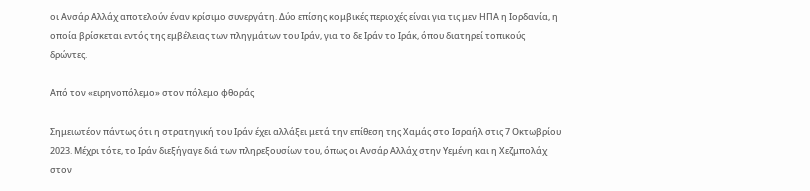οι Ανσάρ Αλλάχ αποτελούν έναν κρίσιμο συνεργάτη. Δύο επίσης κομβικές περιοχές είναι για τις μεν ΗΠΑ η Ιορδανία, η οποία βρίσκεται εντός της εμβέλειας των πληγμάτων του Ιράν, για το δε Ιράν το Ιράκ, όπου διατηρεί τοπικούς δρώντες.

Από τον «ειρηνοπόλεμο» στον πόλεμο φθοράς

Σημειωτέον πάντως ότι η στρατηγική του Ιράν έχει αλλάξει μετά την επίθεση της Χαμάς στο Ισραήλ στις 7 Οκτωβρίου 2023. Μέχρι τότε, το Ιράν διεξήγαγε διά των πληρεξουσίων του, όπως οι Ανσάρ Αλλάχ στην Υεμένη και η Χεζμπολάχ στον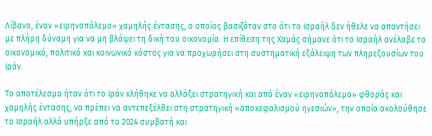Λίβανο, έναν «ειρηνοπόλεμο» χαμηλής έντασης, ο οποίος βασιζόταν στο ότι το Ισραήλ δεν ήθελε να απαντήσει με πλήρη δύναμη για να μη βλάψει τη δική του οικονομία. Η επίθεση της Χαμάς σήμανε ότι το Ισραήλ ανέλαβε το οικονομικό, πολιτικό και κοινωνικό κόστος για να προχωρήσει στη συστηματική εξάλειψη των πληρεξουσίων του Ιράν.

Το αποτέλεσμα ήταν ότι το Ιράν κλήθηκε να αλλάξει στρατηγική και από έναν «ειρηνοπόλεμο» φθοράς και χαμηλής έντασης, να πρέπει να αντεπεξέλθει στη στρατηγική «αποκεφαλισμού ηγεσιών», την οποία ακολούθησε το Ισραήλ αλλά υπήρξε από το 2024 συμβατή και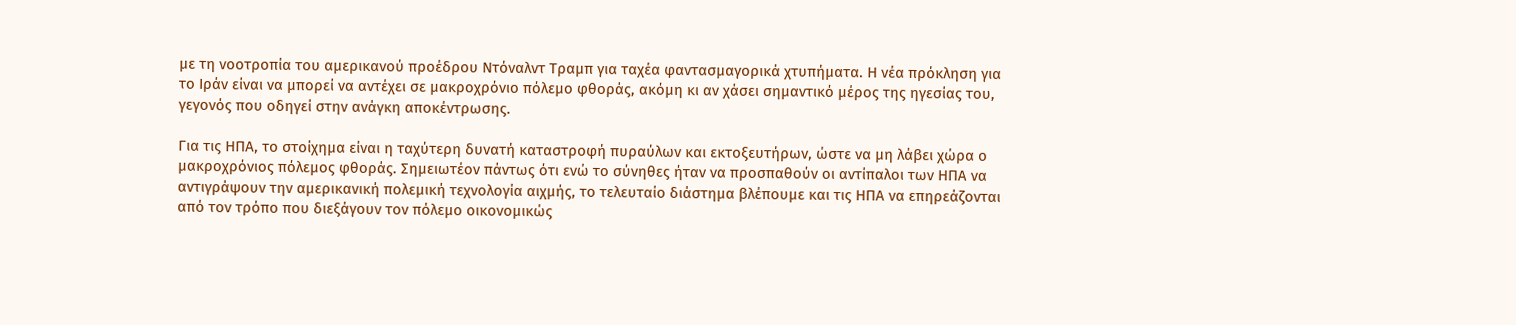με τη νοοτροπία του αμερικανού προέδρου Ντόναλντ Τραμπ για ταχέα φαντασμαγορικά χτυπήματα. Η νέα πρόκληση για το Ιράν είναι να μπορεί να αντέχει σε μακροχρόνιο πόλεμο φθοράς, ακόμη κι αν χάσει σημαντικό μέρος της ηγεσίας του, γεγονός που οδηγεί στην ανάγκη αποκέντρωσης.

Για τις ΗΠΑ, το στοίχημα είναι η ταχύτερη δυνατή καταστροφή πυραύλων και εκτοξευτήρων, ώστε να μη λάβει χώρα ο μακροχρόνιος πόλεμος φθοράς. Σημειωτέον πάντως ότι ενώ το σύνηθες ήταν να προσπαθούν οι αντίπαλοι των ΗΠΑ να αντιγράψουν την αμερικανική πολεμική τεχνολογία αιχμής, το τελευταίο διάστημα βλέπουμε και τις ΗΠΑ να επηρεάζονται από τον τρόπο που διεξάγουν τον πόλεμο οικονομικώς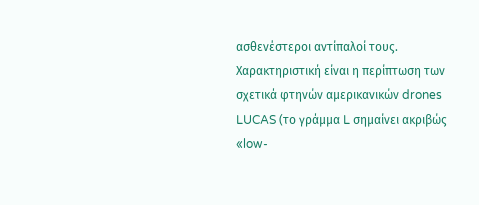ασθενέστεροι αντίπαλοί τους. Χαρακτηριστική είναι η περίπτωση των σχετικά φτηνών αμερικανικών drones LUCAS (το γράμμα L σημαίνει ακριβώς «low-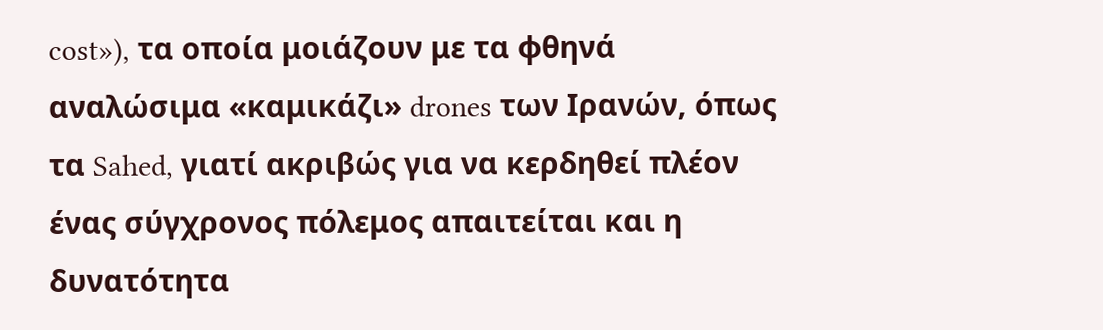cost»), τα οποία μοιάζουν με τα φθηνά αναλώσιμα «καμικάζι» drones των Ιρανών, όπως τα Sahed, γιατί ακριβώς για να κερδηθεί πλέον ένας σύγχρονος πόλεμος απαιτείται και η δυνατότητα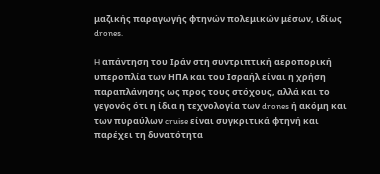μαζικής παραγωγής φτηνών πολεμικών μέσων, ιδίως drones.

H απάντηση του Ιράν στη συντριπτική αεροπορική υπεροπλία των ΗΠΑ και του Ισραήλ είναι η χρήση παραπλάνησης ως προς τους στόχους, αλλά και το γεγονός ότι η ίδια η τεχνολογία των drones ή ακόμη και των πυραύλων cruise είναι συγκριτικά φτηνή και παρέχει τη δυνατότητα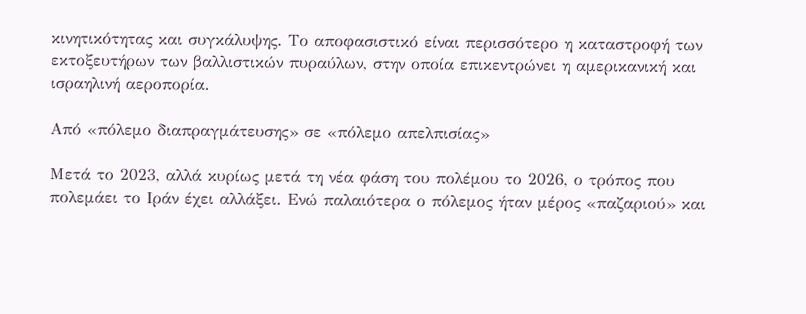κινητικότητας και συγκάλυψης. Το αποφασιστικό είναι περισσότερο η καταστροφή των εκτοξευτήρων των βαλλιστικών πυραύλων, στην οποία επικεντρώνει η αμερικανική και ισραηλινή αεροπορία.

Από «πόλεμο διαπραγμάτευσης» σε «πόλεμο απελπισίας»

Μετά το 2023, αλλά κυρίως μετά τη νέα φάση του πολέμου το 2026, ο τρόπος που πολεμάει το Ιράν έχει αλλάξει. Ενώ παλαιότερα ο πόλεμος ήταν μέρος «παζαριού» και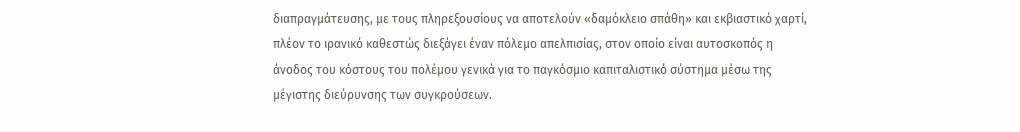διαπραγμάτευσης, με τους πληρεξουσίους να αποτελούν «δαμόκλειο σπάθη» και εκβιαστικό χαρτί, πλέον το ιρανικό καθεστώς διεξάγει έναν πόλεμο απελπισίας, στον οποίο είναι αυτοσκοπός η άνοδος του κόστους του πολέμου γενικά για το παγκόσμιο καπιταλιστικό σύστημα μέσω της μέγιστης διεύρυνσης των συγκρούσεων.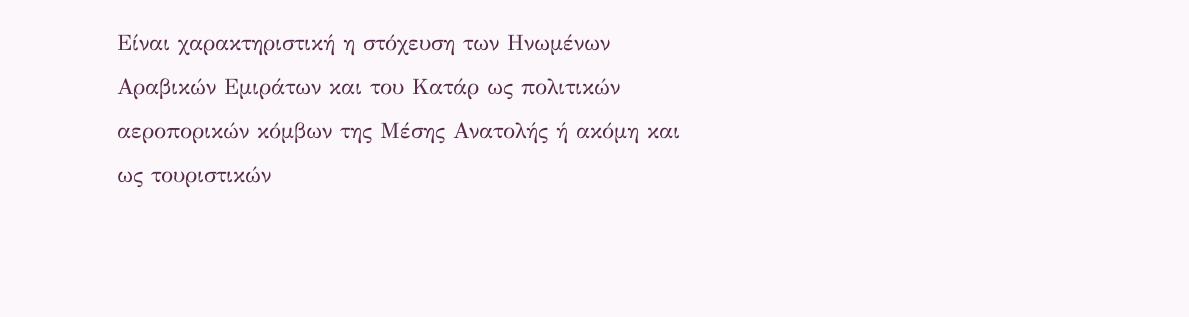Είναι χαρακτηριστική η στόχευση των Ηνωμένων Αραβικών Εμιράτων και του Κατάρ ως πολιτικών αεροπορικών κόμβων της Μέσης Ανατολής ή ακόμη και ως τουριστικών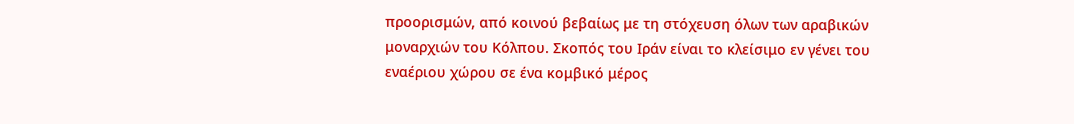προορισμών, από κοινού βεβαίως με τη στόχευση όλων των αραβικών μοναρχιών του Κόλπου. Σκοπός του Ιράν είναι το κλείσιμο εν γένει του εναέριου χώρου σε ένα κομβικό μέρος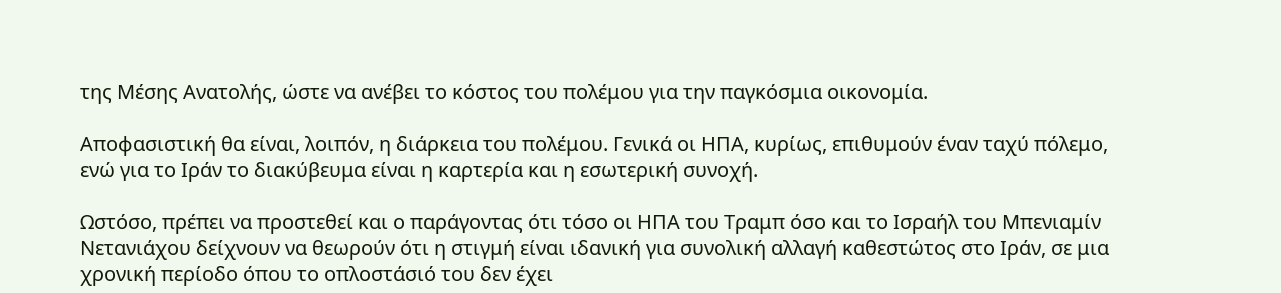της Μέσης Ανατολής, ώστε να ανέβει το κόστος του πολέμου για την παγκόσμια οικονομία.

Αποφασιστική θα είναι, λοιπόν, η διάρκεια του πολέμου. Γενικά οι ΗΠΑ, κυρίως, επιθυμούν έναν ταχύ πόλεμο, ενώ για το Ιράν το διακύβευμα είναι η καρτερία και η εσωτερική συνοχή.

Ωστόσο, πρέπει να προστεθεί και ο παράγοντας ότι τόσο οι ΗΠΑ του Τραμπ όσο και το Ισραήλ του Μπενιαμίν Νετανιάχου δείχνουν να θεωρούν ότι η στιγμή είναι ιδανική για συνολική αλλαγή καθεστώτος στο Ιράν, σε μια χρονική περίοδο όπου το οπλοστάσιό του δεν έχει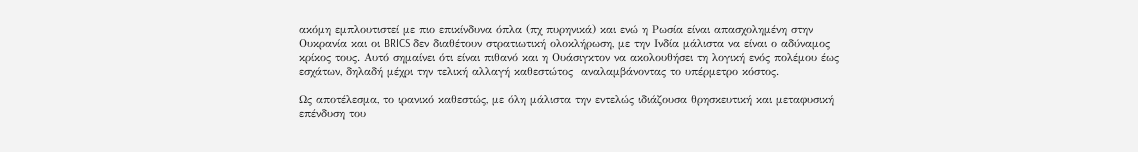ακόμη εμπλουτιστεί με πιο επικίνδυνα όπλα (πχ πυρηνικά) και ενώ η Ρωσία είναι απασχολημένη στην Ουκρανία και οι BRICS δεν διαθέτουν στρατιωτική ολοκλήρωση, με την Ινδία μάλιστα να είναι ο αδύναμος κρίκος τους. Αυτό σημαίνει ότι είναι πιθανό και η Ουάσιγκτον να ακολουθήσει τη λογική ενός πολέμου έως εσχάτων, δηλαδή μέχρι την τελική αλλαγή καθεστώτος  αναλαμβάνοντας το υπέρμετρο κόστος.

Ως αποτέλεσμα, το ιρανικό καθεστώς, με όλη μάλιστα την εντελώς ιδιάζουσα θρησκευτική και μεταφυσική επένδυση του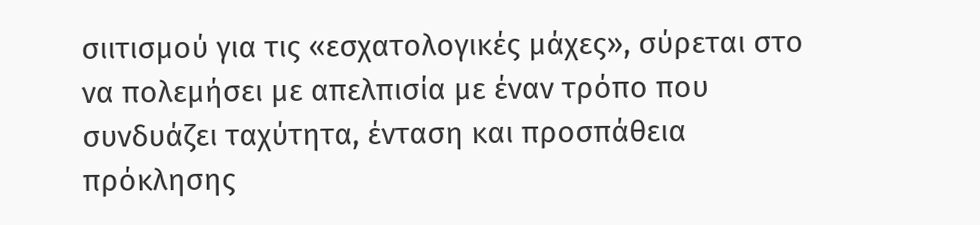σιιτισμού για τις «εσχατολογικές μάχες», σύρεται στο να πολεμήσει με απελπισία με έναν τρόπο που συνδυάζει ταχύτητα, ένταση και προσπάθεια πρόκλησης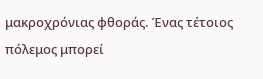μακροχρόνιας φθοράς. Ένας τέτοιος πόλεμος μπορεί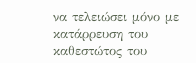να τελειώσει μόνο με κατάρρευση του καθεστώτος του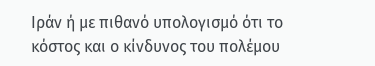Ιράν ή με πιθανό υπολογισμό ότι το κόστος και ο κίνδυνος του πολέμου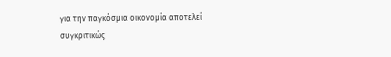για την παγκόσμια οικονομία αποτελεί συγκριτικώς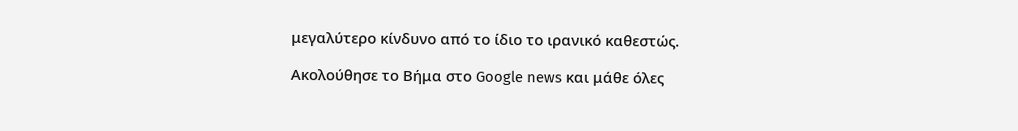μεγαλύτερο κίνδυνο από το ίδιο το ιρανικό καθεστώς.

Ακολούθησε το Βήμα στο Google news και μάθε όλες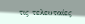τις τελευταίες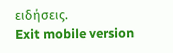ειδήσεις.
Exit mobile version